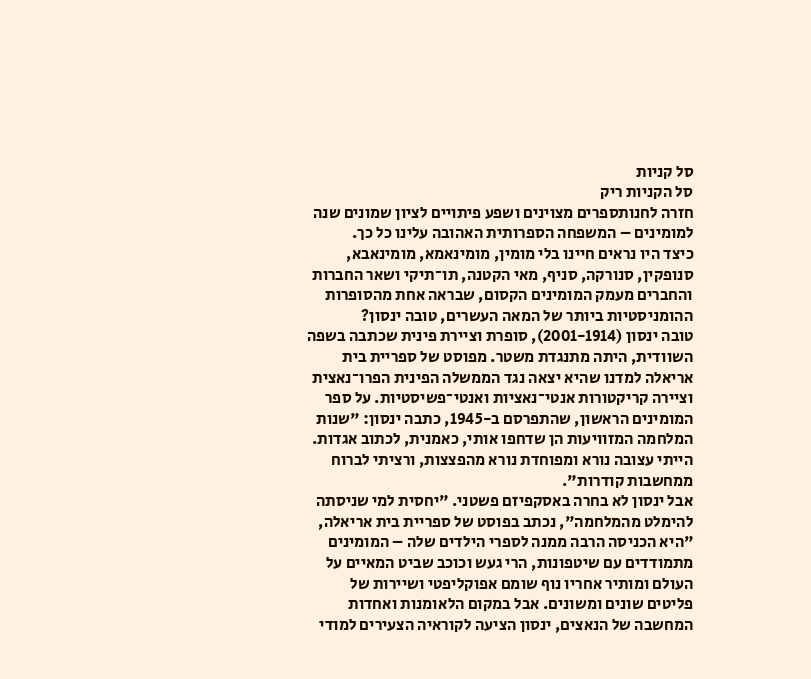סל קניות
סל הקניות ריק
חזרה לחנותספרים מצוינים ושפע פיתויים לציון שמונים שנה למומינים – המשפחה הספרותית האהובה עלינו כל כך.
כיצד היו נראים חיינו בלי מומין, מומינאמא, מומינאבא, סנופקין, סנורקה, סניף, מאי הקטנה, תו־תיקי ושאר החברות והחברים מעמק המומינים הקסום, שבראה אחת מהסופרות ההומניסטיות ביותר של המאה העשרים, טובה ינסון?
טובה ינסון (2001-1914), סופרת וציירת פינית שכתבה בשפה השוודית, היתה מתנגדת משטר. מפוסט של ספריית בית אריאלה למדנו שהיא יצאה נגד הממשלה הפינית הפרו־נאצית וציירה קריקטורות אנטי־נאציות ואנטי־פשיסטיות. על ספר המומינים הראשון, שהתפרסם ב-1945, כתבה ינסון: "שנות המלחמה המזוויעות הן שדחפו אותי, כאמנית, לכתוב אגדות. הייתי עצובה נורא ומפוחדת נורא מהפצצות, ורציתי לברוח ממחשבות קודרות".
אבל ינסון לא בחרה באסקפיזם פשטני. "יחסית למי שניסתה להימלט מהמלחמה", נכתב בפוסט של ספריית בית אריאלה, "היא הכניסה הרבה ממנה לספרי הילדים שלה – המומינים מתמודדים עם שיטפונות, הרי געש וכוכב שביט המאיים על העולם ומותיר אחריו נוף שומם אפוקליפטי ושיירות של פליטים שונים ומשונים. אבל במקום הלאומנות ואחדות המחשבה של הנאצים, ינסון הציעה לקוראיה הצעירים למודי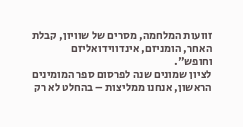זוועות המלחמה, מסרים של שוויון, קבלת האחר, הומניזם, אינדווידואליזם וחופש".
לציון שמונים שנה לפרסום ספר המומינים הראשון, אנחנו ממליצות – בהחלט לא רק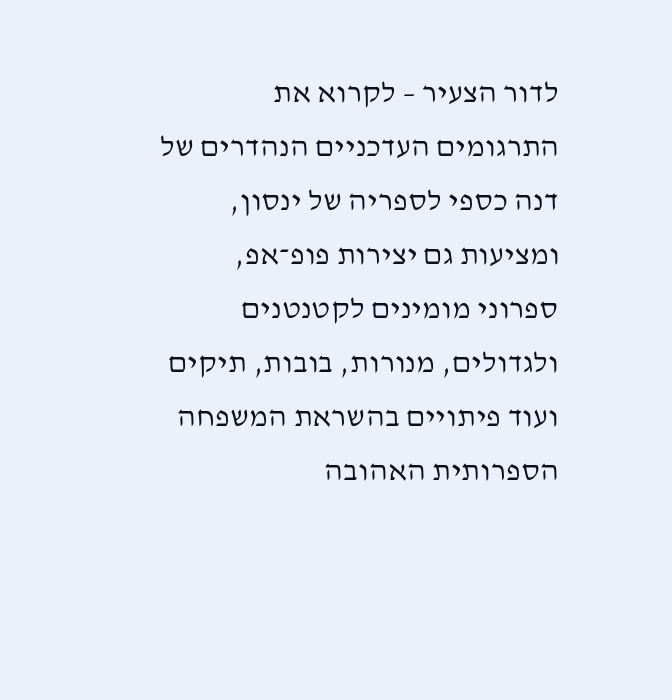לדור הצעיר – לקרוא את התרגומים העדכניים הנהדרים של דנה כספי לספריה של ינסון, ומציעות גם יצירות פופ־אפ, ספרוני מומינים לקטנטנים ולגדולים, מנורות, בובות, תיקים ועוד פיתויים בהשראת המשפחה הספרותית האהובה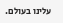עלינו בעולם.